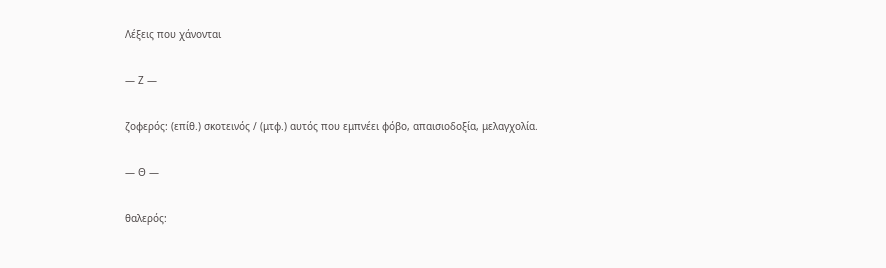Λέξεις που χάνονται

— Ζ —

ζοφερός: (επίθ.) σκοτεινός / (μτφ.) αυτός που εμπνέει φόβο, απαισιοδοξία, μελαγχολία.

— Θ —

θαλερός: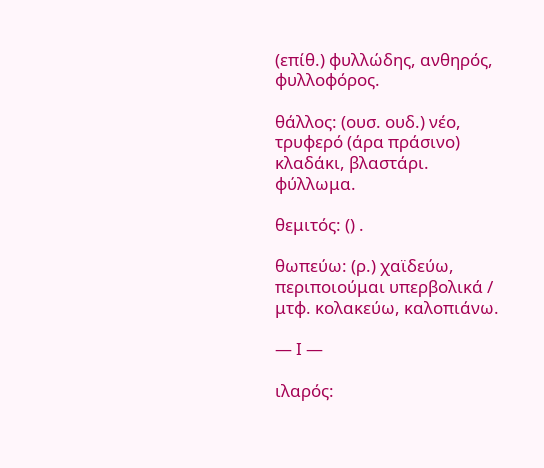(επίθ.) φυλλώδης, ανθηρός, φυλλοφόρος.

θάλλος: (ουσ. ουδ.) νέο, τρυφερό (άρα πράσινο) κλαδάκι, βλαστάρι. φύλλωμα.

θεμιτός: () .

θωπεύω: (ρ.) χαϊδεύω, περιποιούμαι υπερβολικά / μτφ. κολακεύω, καλοπιάνω.

— Ι —

ιλαρός: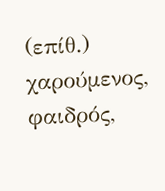(επίθ.) χαρούμενος, φαιδρός,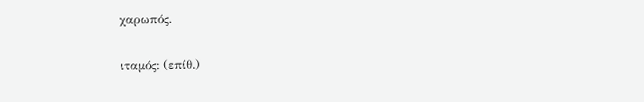χαρωπός.

ιταμός: (επίθ.)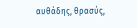αυθάδης, θρασύς,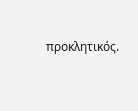προκλητικός.